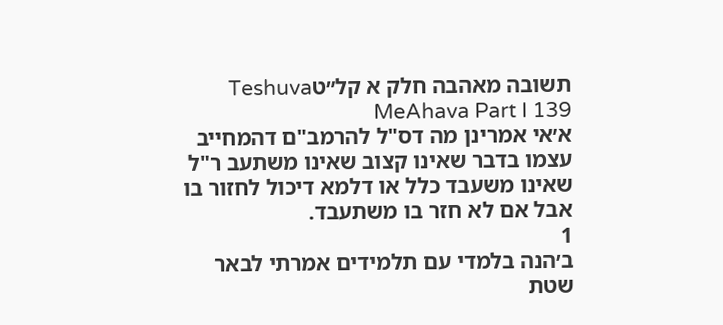תשובה מאהבה חלק א קל״טTeshuva MeAhava Part I 139
א׳אי אמרינן מה דס"ל להרמב"ם דהמחייב עצמו בדבר שאינו קצוב שאינו משתעב ר"ל שאינו משעבד כלל או דלמא דיכול לחזור בו אבל אם לא חזר בו משתעבד.
1
ב׳הנה בלמדי עם תלמידים אמרתי לבאר שטת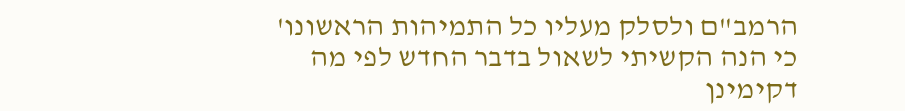הרמב"ם ולסלק מעליו כל התמיהות הראשונו' כי הנה הקשיתי לשאול בדבר החדש לפי מה דקימינן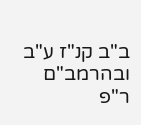ב"ב קנ"ז ע"ב ובהרמב"ם ר"פ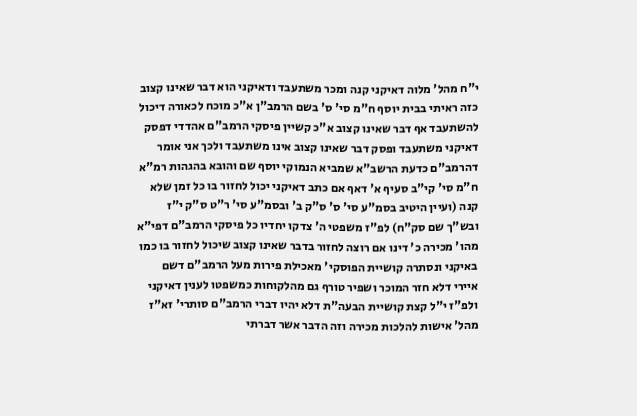י"ח מהל' מלוה דאיקני קנה ומכר משתעבד ודאיקני הוא דבר שאינו קצוב כזה ראיתי בבית יוסף ח"מ סי' ס' בשם הרמב"ן א"כ מוכח לכאורה דיכול להשתעבד אף דבר שאינו קצוב א"כ קשיין פיסקי הרמב"ם אהדדי דפסק דאיקני משתעבד ופסק דבר שאינו קצוב אינו משתעבד ולכך אני אומר דהרמב"ם כדעת הרשב"א שמביא הנמוקי יוסף שם והובא בהגהות רמ"א ח"מ סי' קי"ב סעיף א' דאף אם כתב דאיקני יכול לחזור בו כל זמן שלא קנה (ועיין היטיב בסמ"ע סי' ס' ס"ק ב' ובסמ"ע סי' ר"ט ס"ק י"ז ובש"ך שם סק"ח) לפ"ז משפטי ה' צדקו יחדיו כל פיסקי הרמב"ם דפי"א מהו' מכירה כ' דינו אם רוצה לחזור בדבר שאינו קצוב שיכול לחזור בו כמו באיקני ונסתרה קושיית הפוסקי' מאכילת פירות מעל הרמב"ם דשם איירי דלא חזר המוכר ושפיר טורף גם מהלקוחות כמשפטו לענין דאיקני ולפ"ז י"ל קצת קושיית הבעה"ת דלא יהיו דברי הרמב"ם סותרי' זא"ז מהל' אישות להלכות מכירה וזה הדבר אשר דברתי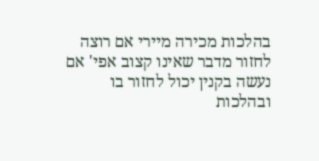בהלכות מכירה מיירי אם רוצה לחזור מדבר שאינו קצוב אפי' אם נעשה בקנין יכול לחזור בו ובהלכות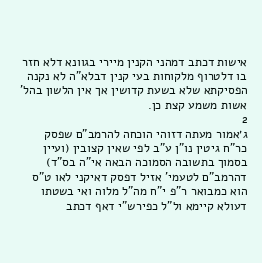אישות דכתב דמהני הקנין מיירי בגוונא דלא חזר בו דלטרוף מלקוחות בעי קנין דבלא"ה לא נקנה הפסיקתא שלא בשעת קדושין אך אין הלשון בהל' אשות משמע קצת כן.
2
ג׳אמור מעתה דזוהי הוכחה להרמב"ם שפסק כר"ח גיטין נו"ן ע"ב לפי שאין קצובין (ועיין בסמוך בתשובה הסמוכה הבאה אי"ה בס"ד) דהרמב"ם לטעמי' אזיל דפסק דאיקני לאו ט"ס הוא כמבואר ר"פ י"ח מה"ל מלוה ואי בשטתו דעולא קיימא ול"ל כפירש"י דאף דכתב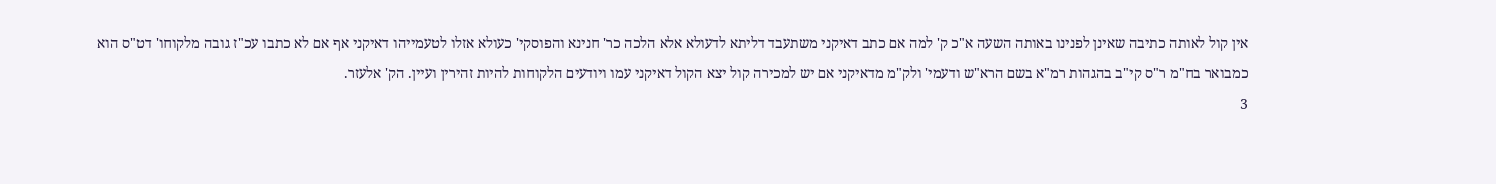אין קול לאותה כתיבה שאינן לפנינו באותה השעה א"כ ק' למה אם כתב דאיקני משתעבד דליתא לדעולא אלא הלכה כר' חנינא והפוסקי' כעולא אזלו לטעמייהו דאיקני אף אם לא כתבו עכ"ז גובה מלקוחו' דט"ס הוא כמבואר בח"מ ר"ס קי"ב בהגהות רמ"א בשם הרא"ש ודעמי' ולק"מ מדאיקני אם יש למכירה קול יצא הקול דאיקני עמו ויודעים הלקוחות להיות זהירין ועיין. הק' אלעזר.
3